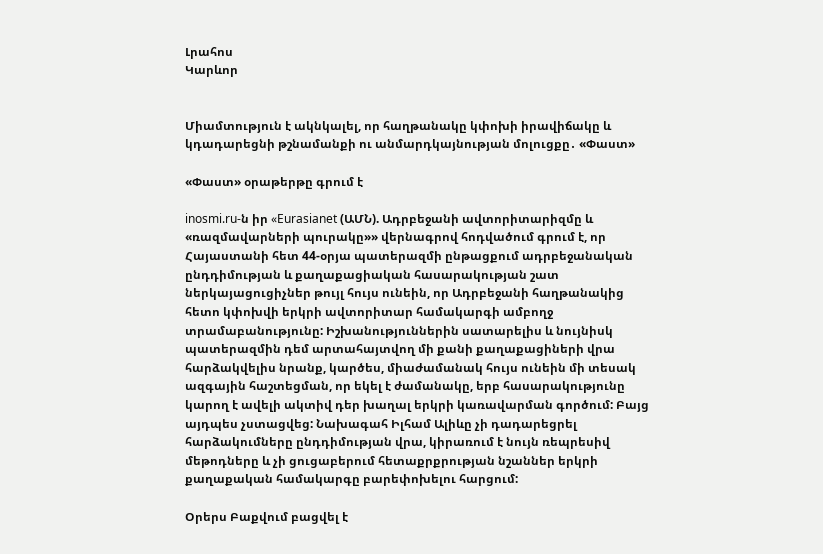Լրահոս
Կարևոր


Միամտություն է ակնկալել, որ հաղթանակը կփոխի իրավիճակը և կդադարեցնի թշնամանքի ու անմարդկայնության մոլուցքը․ «Փաստ»

«Փաստ» օրաթերթը գրում է

inosmi.ru-ն իր «Eurasianet (ԱՄՆ). Ադրբեջանի ավտորիտարիզմը և «ռազմավարների պուրակը»» վերնագրով հոդվածում գրում է, որ Հայաստանի հետ 44-օրյա պատերազմի ընթացքում ադրբեջանական ընդդիմության և քաղաքացիական հասարակության շատ ներկայացուցիչներ թույլ հույս ունեին, որ Ադրբեջանի հաղթանակից հետո կփոխվի երկրի ավտորիտար համակարգի ամբողջ տրամաբանությունը: Իշխանություններին սատարելիս և նույնիսկ պատերազմին դեմ արտահայտվող մի քանի քաղաքացիների վրա հարձակվելիս նրանք, կարծես, միաժամանակ հույս ունեին մի տեսակ ազգային հաշտեցման, որ եկել է ժամանակը, երբ հասարակությունը կարող է ավելի ակտիվ դեր խաղալ երկրի կառավարման գործում: Բայց այդպես չստացվեց: Նախագահ Իլհամ Ալիևը չի դադարեցրել հարձակումները ընդդիմության վրա, կիրառում է նույն ռեպրեսիվ մեթոդները և չի ցուցաբերում հետաքրքրության նշաններ երկրի քաղաքական համակարգը բարեփոխելու հարցում:

Օրերս Բաքվում բացվել է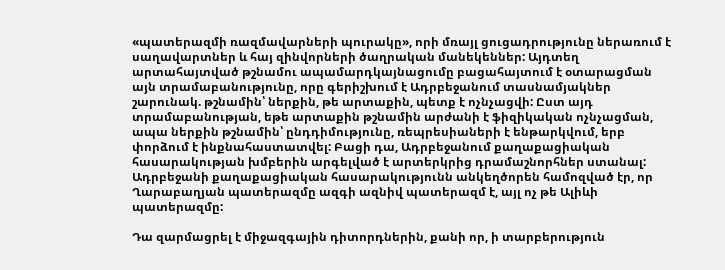«պատերազմի ռազմավարների պուրակը», որի մռայլ ցուցադրությունը ներառում է սաղավարտներ և հայ զինվորների ծաղրական մանեկեններ: Այդտեղ արտահայտված թշնամու ապամարդկայնացումը բացահայտում է օտարացման այն տրամաբանությունը, որը գերիշխում է Ադրբեջանում տասնամյակներ շարունակ. թշնամին՝ ներքին, թե արտաքին, պետք է ոչնչացվի: Ըստ այդ տրամաբանության, եթե արտաքին թշնամին արժանի է ֆիզիկական ոչնչացման, ապա ներքին թշնամին՝ ընդդիմությունը, ռեպրեսիաների է ենթարկվում, երբ փորձում է ինքնահաստատվել: Բացի դա, Ադրբեջանում քաղաքացիական հասարակության խմբերին արգելված է արտերկրից դրամաշնորհներ ստանալ: Ադրբեջանի քաղաքացիական հասարակությունն անկեղծորեն համոզված էր, որ Ղարաբաղյան պատերազմը ազգի ազնիվ պատերազմ է, այլ ոչ թե Ալիևի պատերազմը:

Դա զարմացրել է միջազգային դիտորդներին, քանի որ, ի տարբերություն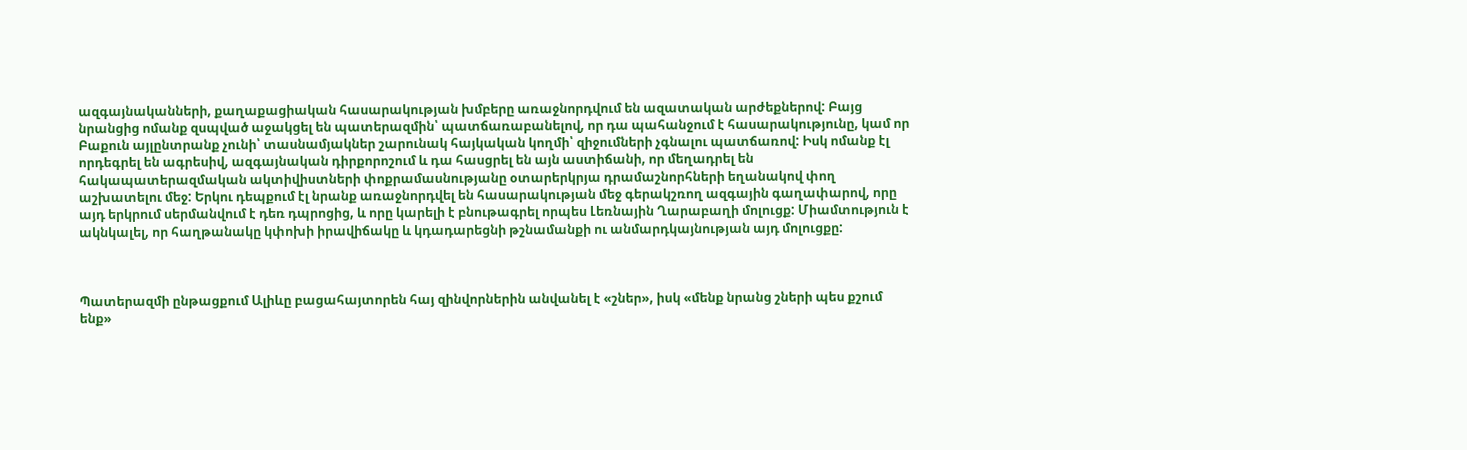ազգայնականների, քաղաքացիական հասարակության խմբերը առաջնորդվում են ազատական արժեքներով: Բայց նրանցից ոմանք զսպված աջակցել են պատերազմին՝ պատճառաբանելով, որ դա պահանջում է հասարակությունը, կամ որ Բաքուն այլընտրանք չունի՝ տասնամյակներ շարունակ հայկական կողմի՝ զիջումների չգնալու պատճառով: Իսկ ոմանք էլ որդեգրել են ագրեսիվ, ազգայնական դիրքորոշում և դա հասցրել են այն աստիճանի, որ մեղադրել են հակապատերազմական ակտիվիստների փոքրամասնությանը օտարերկրյա դրամաշնորհների եղանակով փող աշխատելու մեջ: Երկու դեպքում էլ նրանք առաջնորդվել են հասարակության մեջ գերակշռող ազգային գաղափարով, որը այդ երկրում սերմանվում է դեռ դպրոցից, և որը կարելի է բնութագրել որպես Լեռնային Ղարաբաղի մոլուցք: Միամտություն է ակնկալել, որ հաղթանակը կփոխի իրավիճակը և կդադարեցնի թշնամանքի ու անմարդկայնության այդ մոլուցքը:



Պատերազմի ընթացքում Ալիևը բացահայտորեն հայ զինվորներին անվանել է «շներ», իսկ «մենք նրանց շների պես քշում ենք»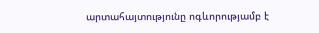արտահայտությունը ոգևորությամբ է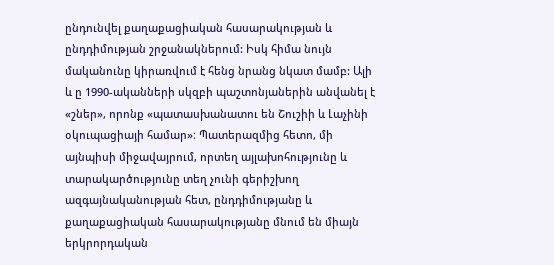ընդունվել քաղաքացիական հասարակության և ընդդիմության շրջանակներում: Իսկ հիմա նույն մականունը կիրառվում է հենց նրանց նկատ մամբ: Ալի և ը 1990-ականների սկզբի պաշտոնյաներին անվանել է «շներ», որոնք «պատասխանատու են Շուշիի և Լաչինի օկուպացիայի համար»։ Պատերազմից հետո, մի այնպիսի միջավայրում, որտեղ այլախոհությունը և տարակարծությունը տեղ չունի գերիշխող ազգայնականության հետ, ընդդիմությանը և քաղաքացիական հասարակությանը մնում են միայն երկրորդական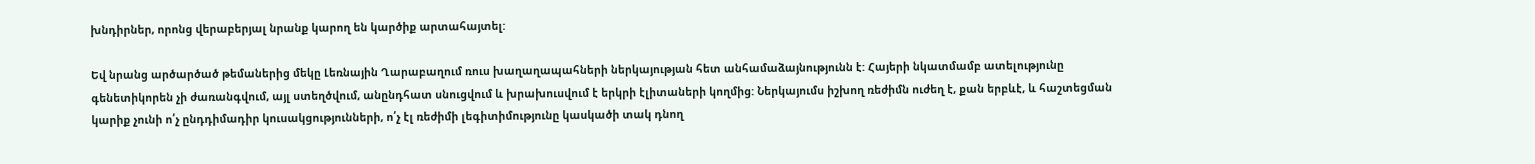խնդիրներ, որոնց վերաբերյալ նրանք կարող են կարծիք արտահայտել:

Եվ նրանց արծարծած թեմաներից մեկը Լեռնային Ղարաբաղում ռուս խաղաղապահների ներկայության հետ անհամաձայնությունն է: Հայերի նկատմամբ ատելությունը գենետիկորեն չի ժառանգվում, այլ ստեղծվում, անընդհատ սնուցվում և խրախուսվում է երկրի էլիտաների կողմից: Ներկայումս իշխող ռեժիմն ուժեղ է, քան երբևէ, և հաշտեցման կարիք չունի ո՛չ ընդդիմադիր կուսակցությունների, ո՛չ էլ ռեժիմի լեգիտիմությունը կասկածի տակ դնող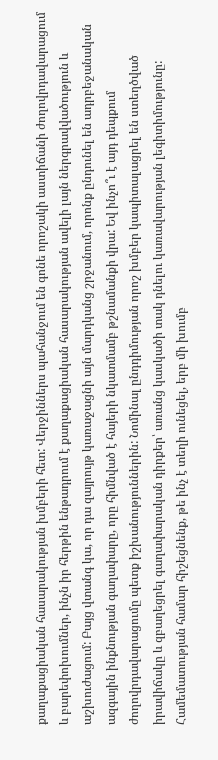քաղաքացիական հասարակության խմբերի հետ: Վերջիններս պահանջում են գոնե որոշակի աստիճանի ժողովրդավարացում և բարեփոխումներ, ինչն իր հերթին ենթադրում է քաղաքացիական հասարակության ավելի լայն ներգրավվածություն և աշխուժացում: Բայց վտանգ կա, որ դա զայրույթ կառաջացնի այն մարդկանց շրջանում, որոնք ընդունել են ադրբեջանական ազգային ինքնության գաղափարը, որը հիմնված է հայերի նկատմամբ թշնամանքի վրա: Եվ ինչո՞ւ է այդ դեպքում ժողովրդավարացումը պետք իշխանություններին: Նոմինալ ընդդիմության որոշ խմբեր կապիտալացրել են ստեղծված իրավիճակը և զբաղեցրել գաղափարական դիրքեր՝ առանց կասկածի տակ դնելու կառավարության լեգիտիմությունը: Համեմատության համար հիշեցնենք, թե ինչ է տեղի ունեցել, երբ մի խումբ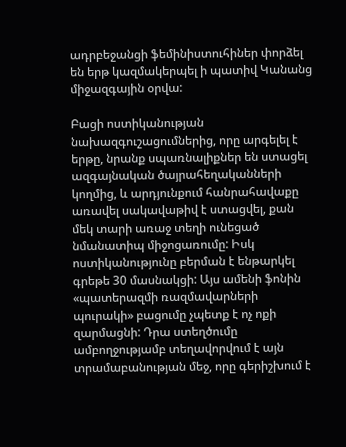ադրբեջանցի ֆեմինիստուհիներ փորձել են երթ կազմակերպել ի պատիվ Կանանց միջազգային օրվա:

Բացի ոստիկանության նախազգուշացումներից, որը արգելել է երթը, նրանք սպառնալիքներ են ստացել ազգայնական ծայրահեղականների կողմից, և արդյունքում հանրահավաքը առավել սակավաթիվ է ստացվել, քան մեկ տարի առաջ տեղի ունեցած նմանատիպ միջոցառումը: Իսկ ոստիկանությունը բերման է ենթարկել գրեթե 30 մասնակցի: Այս ամենի ֆոնին «պատերազմի ռազմավարների պուրակի» բացումը չպետք է ոչ ոքի զարմացնի: Դրա ստեղծումը ամբողջությամբ տեղավորվում է այն տրամաբանության մեջ, որը գերիշխում է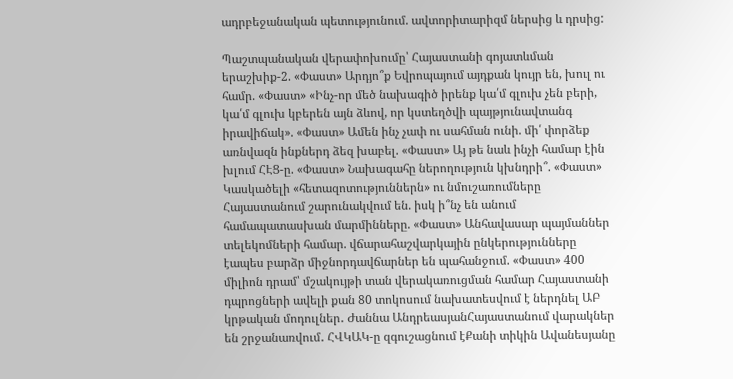ադրբեջանական պետությունում. ավտորիտարիզմ ներսից և դրսից:

Պաշտպանական վերափոխումը՝ Հայաստանի գոյատևման երաշխիք-2. «Փաստ» Արդյո՞ք Եվրոպայում այդքան կույր են, խուլ ու համր. «Փաստ» «Ինչ-որ մեծ նախագիծ իրենք կա՛մ գլուխ չեն բերի, կա՛մ գլուխ կբերեն այն ձևով, որ կստեղծվի պայթյունավտանգ իրավիճակ». «Փաստ» Ամեն ինչ չափ ու սահման ունի. մի՛ փորձեք առնվազն ինքներդ ձեզ խաբել. «Փաստ» Այ թե նաև ինչի համար էին խլում ՀԷՑ-ը. «Փաստ» Նախագահը ներողություն կխնդրի՞. «Փաստ» Կասկածելի «հետազոտություններն» ու նմուշառումները Հայաստանում շարունակվում են. իսկ ի՞նչ են անում համապատասխան մարմինները. «Փաստ» Անհավասար պայմաններ տելեկոմների համար. վճարահաշվարկային ընկերությունները էապես բարձր միջնորդավճարներ են պահանջում. «Փաստ» 400 միլիոն դրամ՝ մշակույթի տան վերակառուցման համար Հայաստանի դպրոցների ավելի քան 80 տոկոսում նախատեսվում է ներդնել ԱԲ կրթական մոդուլներ․ Ժաննա ԱնդրեասյանՀայաստանում վարակներ են շրջանառվում․ ՀՎԿԱԿ-ը զգուշացնում էՔանի տիկին Ավանեսյանը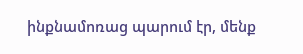ինքնամոռաց պարում էր, մենք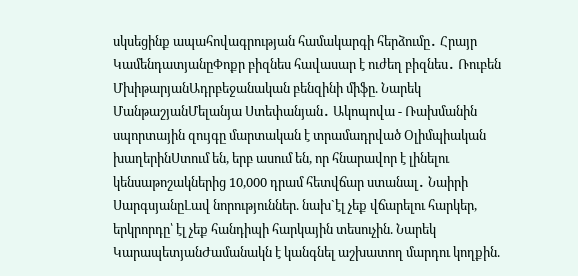սկսեցինք ապահովագրության համակարգի հերձումը․ Հրայր ԿամենդատյանըՓոքր բիզնես հավասար է ուժեղ բիզնես․ Ռուբեն ՄխիթարյանԱդրբեջանական բենզինի միֆը. Նարեկ ՄանթաշյանՄելանյա Ստեփանյան․ Ակոպովա - Ռախմանին սպորտային զույգը մարտական է տրամադրված Օլիմպիական խաղերինՍտում են, երբ ասում են, որ հնարավոր է լինելու կենսաթոշակներից 10,000 դրամ հետվճար ստանալ․ Նաիրի ՍարգսյանըԼավ նորություններ. նախ`էլ չեք վճարելու հարկեր, երկրորդը՝ էլ չեք հանդիպի հարկային տեսուչին. Նարեկ ԿարապետյանԺամանակն է կանգնել աշխատող մարդու կողքին.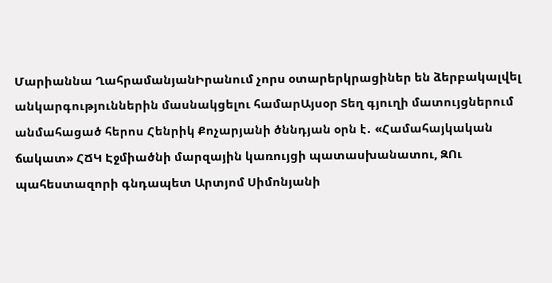Մարիաննա ՂահրամանյանԻրանում չորս օտարերկրացիներ են ձերբակալվել անկարգություններին մասնակցելու համարԱյսօր Տեղ գյուղի մատույցներում անմահացած հերոս Հենրիկ Քոչարյանի ծննդյան օրն է․ «Համահայկական ճակատ» ՀՃԿ Էջմիածնի մարզային կառույցի պատասխանատու, ԶՈւ պահեստազորի գնդապետ Արտյոմ Սիմոնյանի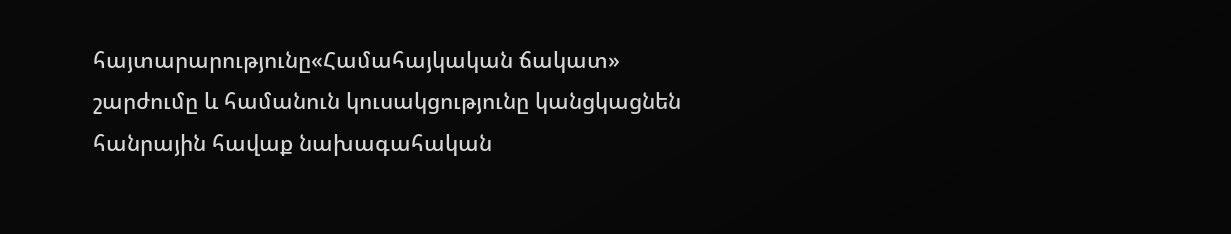հայտարարությունը«Համահայկական ճակատ» շարժումը և համանուն կուսակցությունը կանցկացնեն հանրային հավաք նախագահական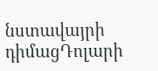նստավայրի դիմացԴոլարի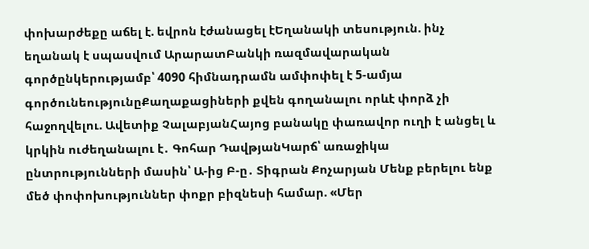փոխարժեքը աճել է. եվրոն էժանացել էԵղանակի տեսություն. ինչ եղանակ է սպասվում ԱրարատԲանկի ռազմավարական գործընկերությամբ՝ 4090 հիմնադրամն ամփոփել է 5-ամյա գործունեությունըՔաղաքացիների քվեն գողանալու որևէ փորձ չի հաջողվելու. Ավետիք ՉալաբյանՀայոց բանակը փառավոր ուղի է անցել և կրկին ուժեղանալու է․ Գոհար ԴավթյանԿարճ՝ առաջիկա ընտրությունների մասին՝ Ա-ից Բ-ը․ Տիգրան Քոչարյան Մենք բերելու ենք մեծ փոփոխություններ փոքր բիզնեսի համար. «Մեր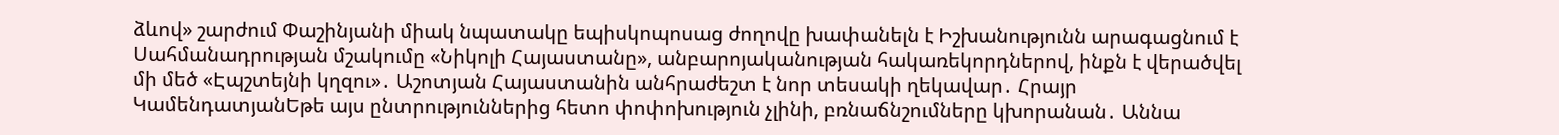ձևով» շարժում Փաշինյանի միակ նպատակը եպիսկոպոսաց ժողովը խափանելն է Իշխանությունն արագացնում է Սահմանադրության մշակումը «Նիկոլի Հայաստանը», անբարոյականության հակառեկորդներով, ինքն է վերածվել մի մեծ «Էպշտեյնի կղզու»․ Աշոտյան Հայաստանին անհրաժեշտ է նոր տեսակի ղեկավար․ Հրայր ԿամենդատյանԵթե այս ընտրություններից հետո փոփոխություն չլինի, բռնաճնշումները կխորանան․ Աննա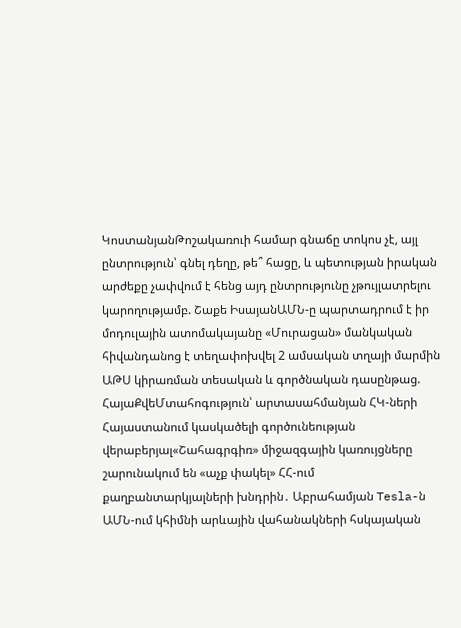ԿոստանյանԹոշակառուի համար գնաճը տոկոս չէ, այլ ընտրություն՝ գնել դեղը, թե՞ հացը, և պետության իրական արժեքը չափվում է հենց այդ ընտրությունը չթույլատրելու կարողությամբ. Շաքե ԻսայանԱՄՆ-ը պարտադրում է իր մոդուլային ատոմակայանը «Մուրացան» մանկական հիվանդանոց է տեղափոխվել 2 ամսական տղայի մարմին ԱԹՍ կիրառման տեսական և գործնական դասընթաց. ՀայաՔվեՄտահոգություն՝ արտասահմանյան ՀԿ-ների Հայաստանում կասկածելի գործունեության վերաբերյալ«Շահագրգիռ» միջազգային կառույցները շարունակում են «աչք փակել» ՀՀ-ում քաղբանտարկյալների խնդրին․ Աբրահամյան Tesla-ն ԱՄՆ-ում կհիմնի արևային վահանակների հսկայական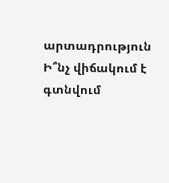արտադրություն Ի՞նչ վիճակում է գտնվում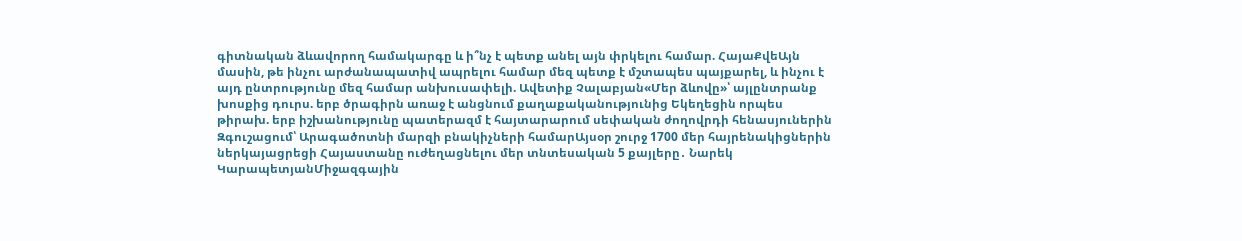գիտնական ձևավորող համակարգը և ի՞նչ է պետք անել այն փրկելու համար. ՀայաՔվեԱյն մասին, թե ինչու արժանապատիվ ապրելու համար մեզ պետք է մշտապես պայքարել, և ինչու է այդ ընտրությունը մեզ համար անխուսափելի. Ավետիք Չալաբյան«Մեր ձևովը»՝ այլընտրանք խոսքից դուրս. երբ ծրագիրն առաջ է անցնում քաղաքականությունից Եկեղեցին որպես թիրախ. երբ իշխանությունը պատերազմ է հայտարարում սեփական ժողովրդի հենասյուներին Զգուշացում՝ Արագածոտնի մարզի բնակիչների համարԱյսօր շուրջ 1700 մեր հայրենակիցներին ներկայացրեցի Հայաստանը ուժեղացնելու մեր տնտեսական 5 քայլերը․ Նարեկ ԿարապետյանՄիջազգային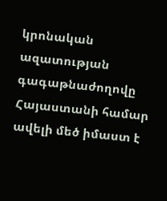կրոնական ազատության գագաթնաժողովը Հայաստանի համար ավելի մեծ իմաստ է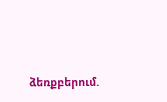ձեռքբերում.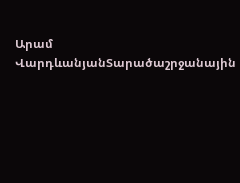Արամ ՎարդևանյանՏարածաշրջանային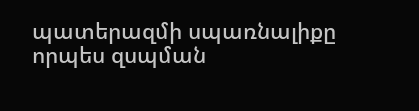պատերազմի սպառնալիքը որպես զսպման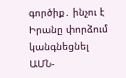գործիք․ ինչու է Իրանը փորձում կանգնեցնել ԱՄՆ-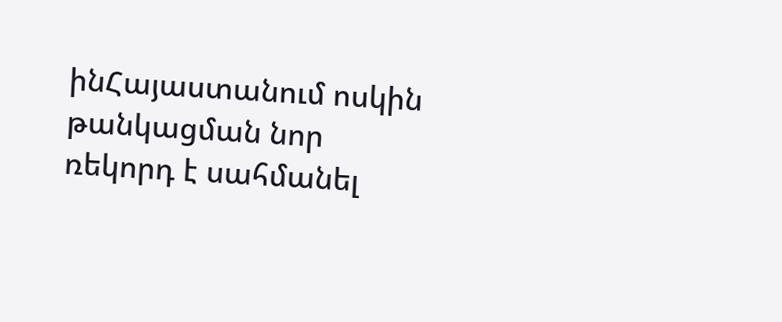ինՀայաստանում ոսկին թանկացման նոր ռեկորդ է սահմանել